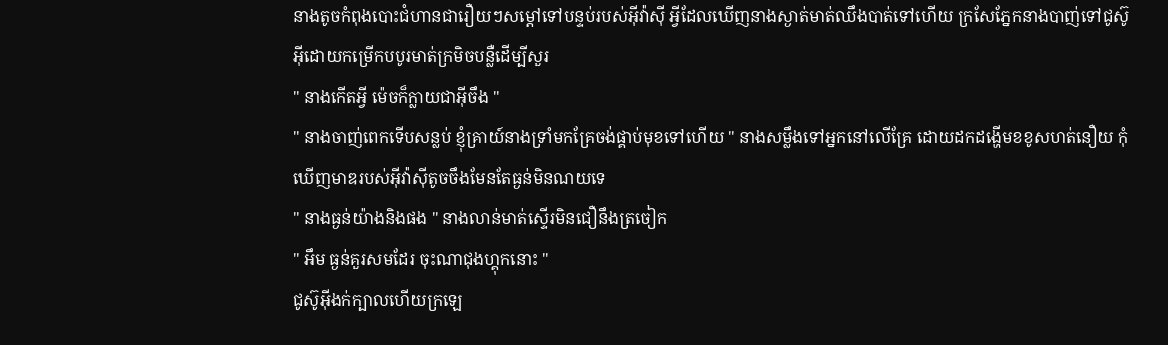នាងតូចកំពុងបោះជំហានជារឿយៗសម្ដៅទៅបន្ទប់របស់អ៊ីវ៉ាស៊ី អ្វីដែលឃើញនាងស្ងាត់មាត់ឈឹងបាត់ទៅហើយ ក្រសែភ្នែកនាងបាញ់ទៅជូស៊ូអ៊ីដោយកម្រើកបបូរមាត់ក្រមិចបន្លឺដើម្បីសួរ
" នាងកើតអ្វី ម៉េចក៏ក្លាយជាអ៊ីចឹង "
" នាងចាញ់ពេកទើបសន្លប់ ខ្ញុំគ្រាយ៍នាងទ្រាំមកគ្រែចង់ផ្គាប់មុខទៅហើយ " នាងសម្លឹងទៅអ្នកនៅលើគ្រែ ដោយដកដង្ហើមខខូសហត់នឿយ កុំឃើញមាឌរបស់អ៊ីវ៉ាស៊ីតូចចឹងមែនតែធ្ងន់មិនណយទេ
" នាងធ្ងន់យ៉ាងនិងផង " នាងលាន់មាត់ស្ទើរមិនជឿនឹងត្រចៀក
" អឹម ធ្ងន់គួរសមដែរ ចុះណាជុងហ្គុកនោះ "
ជូស៊ូអ៊ីងក់ក្បាលហើយក្រឡេ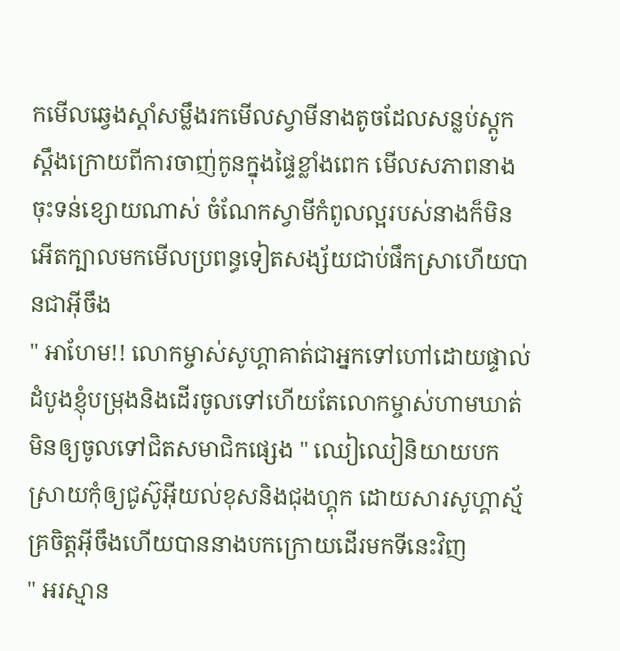កមើលឆ្វេងស្ដាំសម្លឹងរកមើលស្វាមីនាងតូចដែលសន្លប់ស្ដូកស្ដឹងក្រោយពីការចាញ់កូនក្នុងផ្ទៃខ្លាំងពេក មើលសភាពនាងចុះទន់ខ្សោយណាស់ ចំណែកស្វាមីកំពូលល្អរបស់នាងក៏មិនអើតក្បាលមកមើលប្រពន្ធទៀតសង្ស័យជាប់ផឹកស្រាហើយបានជាអ៊ីចឹង
" អាហែម!! លោកម្ចាស់សូហ្គាគាត់ជាអ្នកទៅហៅដោយផ្ទាល់ ដំបូងខ្ញុំបម្រុងនិងដើរចូលទៅហើយតែលោកម្ចាស់ហាមឃាត់មិនឲ្យចូលទៅជិតសមាជិកផ្សេង " ឈៀឈៀនិយាយបកស្រាយកុំឲ្យជូស៊ូអ៊ីយល់ខុសនិងជុងហ្គុក ដោយសារសូហ្គាស្ម័គ្រចិត្ដអ៊ីចឹងហើយបាននាងបកក្រោយដើរមកទីនេះវិញ
" អរស្មាន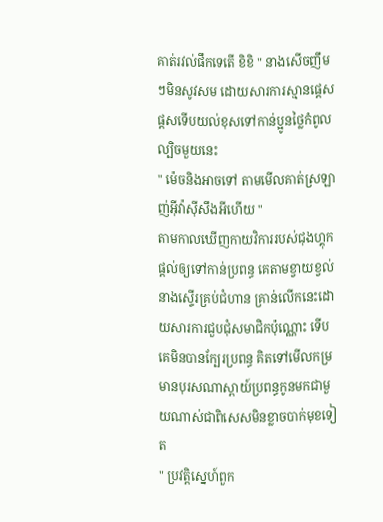គាត់រវល់ផឹកទេតើ ខិខិ " នាងសើចញឹមៗមិនសូវសម ដោយសារការស្មានផ្ដេសផ្ដសទើបយល់ខុសទៅកាន់ប្អូនថ្លៃកំពូលល្បិចមួយនេះ
" ម៉េចនិងអាចទៅ តាមមើលគាត់ស្រឡាញ់អ៊ីវ៉ាស៊ីសឹងអីហើយ "
តាមកាលឃើញកាយវិការរបស់ជុងហ្គុកផ្ដល់ឲ្យទៅកាន់ប្រពន្ធ គេតាមខ្វាយខ្វល់នាងស្ទើរគ្រប់ជំហាន គ្រាន់លើកនេះដោយសារការជួបជុំសមាជិកប៉ុណ្ណោះ ទើបគេមិនបានក្បែរប្រពន្ធ គិតទៅមើលកម្រមានបុរសណាស្ពាយ៍ប្រពន្ធកូនមកជាមួយណាស់ជាពិសេសមិនខ្លាចបាក់មុខទៀត
" ប្រវត្ដិស្នេហ៍ពួក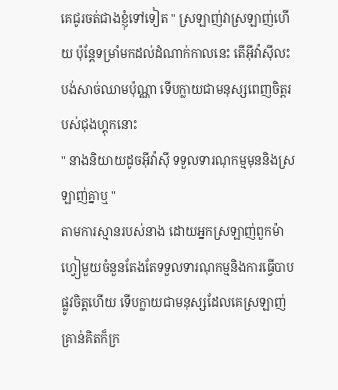គេជូរចត់ជាងខ្ញុំទៅទៀត " ស្រឡាញ់វាស្រឡាញ់ហើយ ប៉ុន្ដែទម្រាំមកដល់ដំណាក់កាលនេះ តើអ៊ីវ៉ាស៊ីលះបង់សាច់ឈាមប៉ុណ្ណា ទើបក្លាយជាមនុស្សពេញចិត្ដរបស់ជុងហ្គុកនោះ
" នាងនិយាយដូចអ៊ីវ៉ាស៊ី ទទួលទារណុកម្មមុននិងស្រឡាញ់គ្នាឬ "
តាមការស្មានរបស់នាង ដោយអ្នកស្រឡាញ់ពួកម៉ាហ្វៀមួយចំនួនតែងតែទទួលទារណុកម្មនិងការធ្វើបាបផ្លូវចិត្ដហើយ ទើបក្លាយជាមនុស្សដែលគេស្រឡាញ់ គ្រាន់គិតក៏ក្រ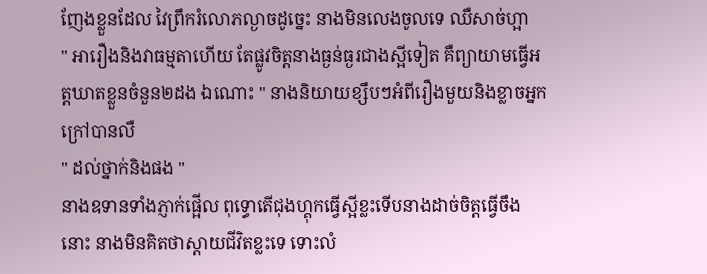ញែងខ្លួនដែល វៃព្រឹករំលោភល្ងាចដូច្នេះ នាងមិនលេងចូលទេ ឈឺសាច់ហ្អា
" អារឿងនិងវាធម្មតាហើយ តែផ្លូវចិត្ដនាងធ្ងន់ធ្ងរជាងស្អីទៀត គឺព្យាយាមធ្វើអត្ដឃាតខ្លួនចំនួន២ដង ឯណោះ " នាងនិយាយខ្សឹបៗអំពីរឿងមួយនិងខ្លាចអ្នកក្រៅបានលឺ
" ដល់ថ្នាក់និងផង "
នាងឧទានទាំងភ្ញាក់ផ្អើល ពុទ្ធោតើជុងហ្គុកធ្វើស្អីខ្លះទើបនាងដាច់ចិត្ដធ្វើចឹងនោះ នាងមិនគិតថាស្ដាយជីវិតខ្លះទេ ទោះលំ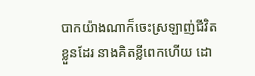បាកយ៉ាងណាក៏ចេះស្រឡាញ់ជីវិតខ្លួនដែរ នាងគិតខ្លីពេកហើយ ដោ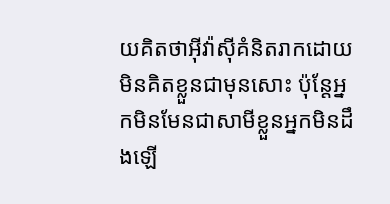យគិតថាអ៊ីវ៉ាស៊ីគំនិតរាកដោយមិនគិតខ្លួនជាមុនសោះ ប៉ុន្ដែអ្នកមិនមែនជាសាមីខ្លួនអ្នកមិនដឹងឡើ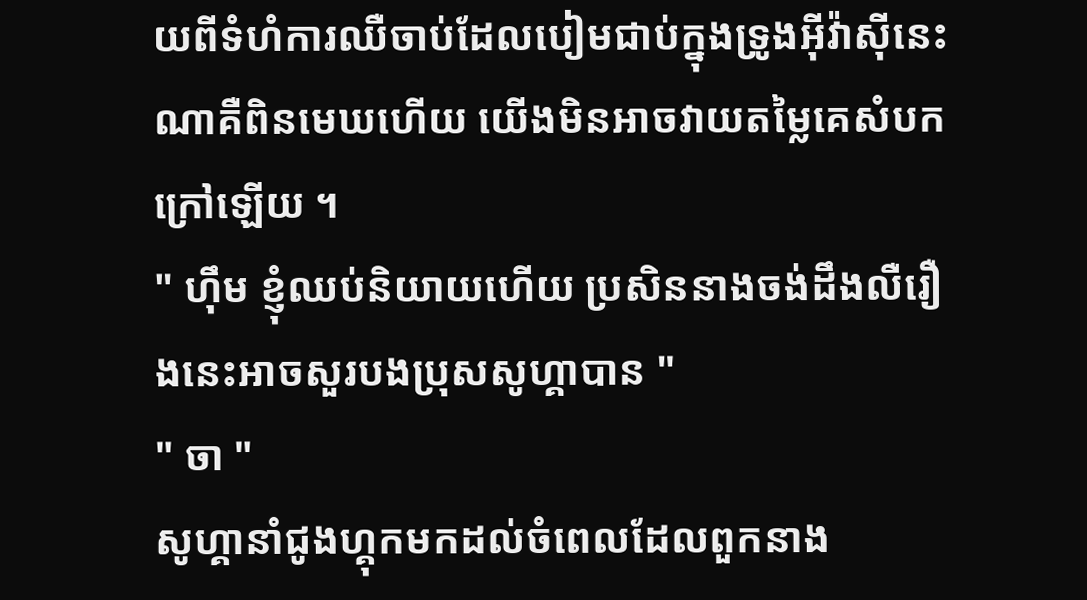យពីទំហំការឈឺចាប់ដែលបៀមជាប់ក្នុងទ្រូងអ៊ីវ៉ាស៊ីនេះណាគឺពិនមេឃហើយ យើងមិនអាចវាយតម្លៃគេសំបកក្រៅឡើយ ។
" ហ៊ឹម ខ្ញុំឈប់និយាយហើយ ប្រសិននាងចង់ដឹងលឺរឿងនេះអាចសួរបងប្រុសសូហ្គាបាន "
" ចា "
សូហ្គានាំជូងហ្គុកមកដល់ចំពេលដែលពួកនាង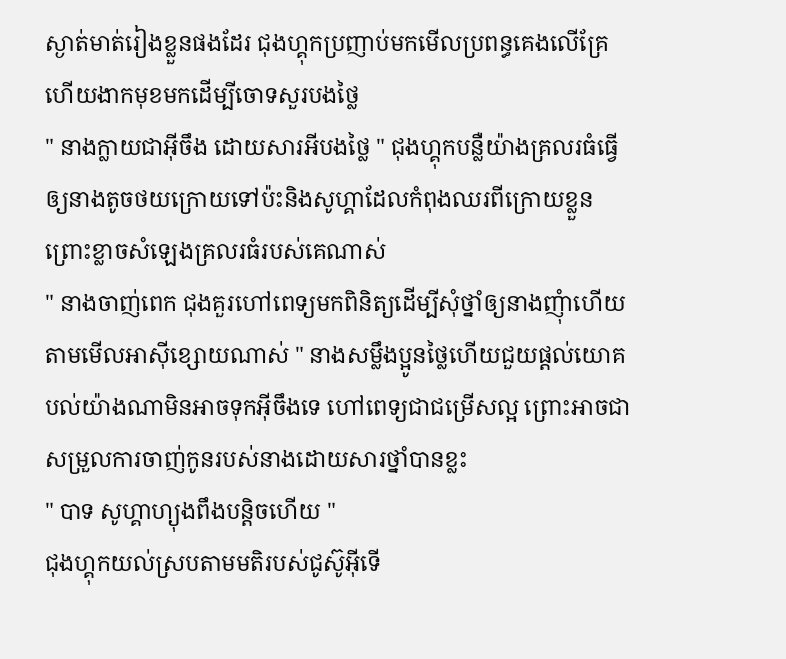ស្ងាត់មាត់រៀងខ្លួនផងដែរ ជុងហ្គុកប្រញាប់មកមើលប្រពន្ធគេងលើគ្រែហើយងាកមុខមកដើម្បីចោទសួរបងថ្លៃ
" នាងក្លាយជាអ៊ីចឹង ដោយសារអីបងថ្លៃ " ជុងហ្គុកបន្លឺយ៉ាងគ្រលរធំធ្វើឲ្យនាងតូចថយក្រោយទៅប៉ះនិងសូហ្គាដែលកំពុងឈរពីក្រោយខ្លួន ព្រោះខ្លាចសំឡេងគ្រលរធំរបស់គេណាស់
" នាងចាញ់ពេក ជុងគួរហៅពេទ្យមកពិនិត្យដើម្បីសុំថ្នាំឲ្យនាងញុំាហើយ តាមមើលអាស៊ីខ្សោយណាស់ " នាងសម្លឹងប្អូនថ្លៃហើយជួយផ្ដល់យោគបល់យ៉ាងណាមិនអាចទុកអ៊ីចឹងទេ ហៅពេទ្យជាជម្រើសល្អ ព្រោះអាចជាសម្រួលការចាញ់កូនរបស់នាងដោយសារថ្នាំបានខ្លះ
" បាទ សូហ្គាហ្យុងពឹងបន្ដិចហើយ "
ជុងហ្គុកយល់ស្របតាមមតិរបស់ជូស៊ូអ៊ីទើ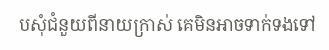បសុំជំនួយពីនាយក្រាស់ គេមិនអាចទាក់ទងទៅ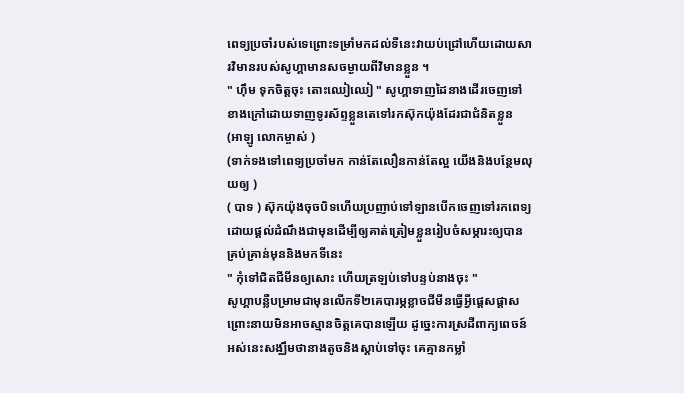ពេទ្យប្រចាំរបស់ទេព្រោះទម្រាំមកដល់ទីនេះវាយប់ជ្រៅហើយដោយសារវិមានរបស់សូហ្គាមានសចម្ងាយពីវិមានខ្លួន ។
" ហ៊ឹម ទុកចិត្ដចុះ តោះឈៀឈៀ " សូហ្គាទាញដៃនាងដើរចេញទៅខាងក្រៅដោយទាញទូរស័ព្ទខ្លួនតេទៅរកស៊ុកយ៉ុងដែរជាជំនិតខ្លួន
(អាឡូ លោកម្ចាស់ )
(ទាក់ទងទៅពេទ្យប្រចាំមក កាន់តែលឿនកាន់តែល្អ យើងនិងបន្ថែមលុយឲ្យ )
( បាទ ) ស៊ុកយ៉ុងចុចបិទហើយប្រញាប់ទៅឡានបើកចេញទៅរកពេទ្យដោយផ្ដល់ដំណឹងជាមុនដើម្បីឲ្យគាត់ត្រៀមខ្លួនរៀបចំសម្ភារះឲ្យបានគ្រប់គ្រាន់មុននិងមកទីនេះ
" កុំទៅជិតជីមីនឲ្យសោះ ហើយត្រឡប់ទៅបន្ទប់នាងចុះ "
សូហ្គាបន្លឺបម្រាមជាមុនលើកទី២គេបារម្ភខ្លាចជីមីនធ្វើអ្វីផ្ដេសផ្ដាស ព្រោះនាយមិនអាចស្មានចិត្ដគេបានឡើយ ដូច្នេះការស្រដីពាក្យពេចន៍អស់នេះសង្ឈឹមថានាងតូចនិងស្ដាប់ទៅចុះ គេគ្មានកម្លាំ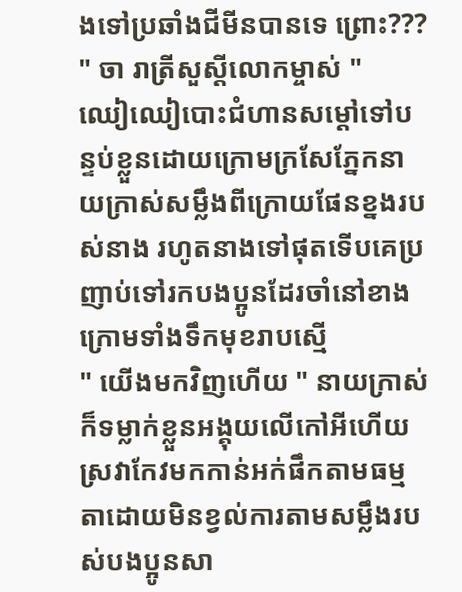ងទៅប្រឆាំងជីមីនបានទេ ព្រោះ???
" ចា រាត្រីសួស្ដីលោកម្ចាស់ "
ឈៀឈៀបោះជំហានសម្ដៅទៅបន្ទប់ខ្លួនដោយក្រោមក្រសែភ្នែកនាយក្រាស់សម្លឹងពីក្រោយផែនខ្នងរបស់នាង រហូតនាងទៅផុតទើបគេប្រញាប់ទៅរកបងប្អូនដែរចាំនៅខាងក្រោមទាំងទឹកមុខរាបស្មើ
" យើងមកវិញហើយ " នាយក្រាស់ក៏ទម្លាក់ខ្លួនអង្គុយលើកៅអីហើយស្រវាកែវមកកាន់អក់ផឹកតាមធម្មតាដោយមិនខ្វល់ការតាមសម្លឹងរបស់បងប្អូនសា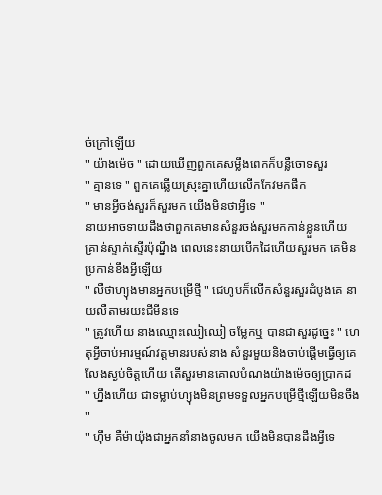ច់ក្រៅឡើយ
" យ៉ាងម៉េច " ដោយឃើញពួកគេសម្លឹងពេកក៏បន្លឺចោទសួរ
" គ្មានទេ " ពួកគេឆ្លើយស្រុះគ្នាហើយលើកកែវមកផឹក
" មានអ្វីចង់សួរក៏សួរមក យើងមិនថាអ្វីទេ "
នាយអាចទាយដឹងថាពួកគេមានសំនួរចង់សួរមកកាន់ខ្លួនហើយ គ្រាន់ស្ទាក់ស្ទើរប៉ុណ្នឹង ពេលនេះនាយបើកដៃហើយសួរមក គេមិនប្រកាន់ខឹងអ្វីឡើយ
" លឺថាហ្យុងមានអ្នកបម្រើថ្មី " ជេហូបក៏លើកសំនួរសួរដំបូងគេ នាយលឺតាមរយះជីមីនទេ
" ត្រូវហើយ នាងឈ្មោះឈៀឈៀ ចម្លែកឬ បានជាសួរដូច្នេះ " ហេតុអ្វីចាប់អារម្មណ៍វត្ដមានរបស់នាង សំនួរមួយនិងចាប់ផ្ដើមធ្វើឲ្យគេលែងស្ងប់ចិត្ដហើយ តើសួរមានគោលបំណងយ៉ាងម៉េចឲ្យប្រាកដ
" ហ្នឹងហើយ ជាទម្លាប់ហ្យុងមិនព្រមទទួលអ្នកបម្រើថ្មីឡើយមិនចឹង "
" ហ៊ឹម គឺម៉ាយ៉ុងជាអ្នកនាំនាងចូលមក យើងមិនបានដឹងអ្វីទេ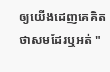ឲ្យយើងដេញគេគិតថាសមដែរឬអត់ "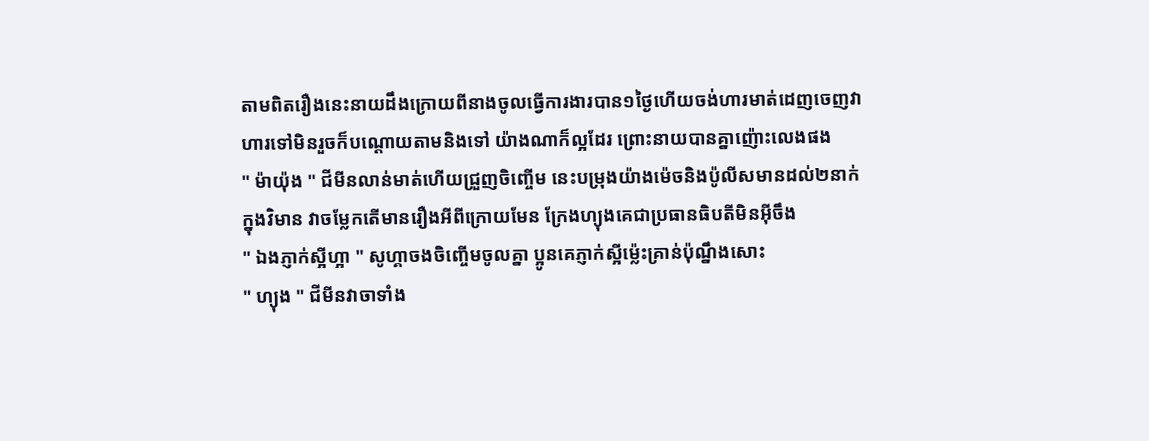តាមពិតរឿងនេះនាយដឹងក្រោយពីនាងចូលធ្វើការងារបាន១ថ្ងៃហើយចង់ហារមាត់ដេញចេញវាហារទៅមិនរួចក៏បណ្ដោយតាមនិងទៅ យ៉ាងណាក៏ល្អដែរ ព្រោះនាយបានគ្នាញ៉ោះលេងផង
" ម៉ាយ៉ុង " ជីមីនលាន់មាត់ហើយជ្រួញចិញ្ចើម នេះបម្រុងយ៉ាងម៉េចនិងប៉ូលីសមានដល់២នាក់ក្នុងវិមាន វាចម្លែកតើមានរឿងអីពីក្រោយមែន ក្រែងហ្យុងគេជាប្រធានធិបតីមិនអ៊ីចឹង
" ឯងភ្ញាក់ស្អីហ្អា " សូហ្គាចងចិញ្ចើមចូលគ្នា ប្អូនគេភ្ញាក់ស្អីម្ល៉េះគ្រាន់ប៉ុណ្នឹងសោះ
" ហ្យុង " ជីមីនវាចាទាំង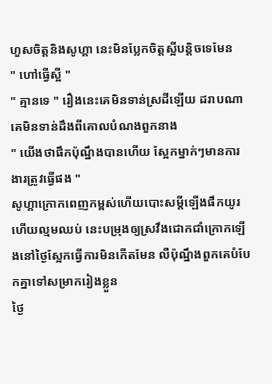ហួសចិត្ដនិងសូហ្គា នេះមិនប្លែកចិត្ដស្អីបន្ដិចទេមែន
" ហៅធ្វើស្អី "
" គ្មានទេ " រឿងនេះគេមិនទាន់ស្រដីឡើយ ដរាបណាគេមិនទាន់ដឹងពីគោលបំណងពួកនាង
" យើងថាផឹកប៉ុណ្នឹងបានហើយ ស្អែកម្នាក់ៗមានការងារត្រូវធ្វើផង "
សូហ្គាក្រោកពេញកម្ពស់ហើយបោះសម្ដីឡើងផឹកយូរហើយល្មមឈប់ នេះបម្រុងឲ្យស្រវឹងជោកជាំក្រោកឡើងនៅថ្ងៃស្អែកធ្វើការមិនកើតមែន លឺប៉ុណ្នឹងពួកគេបំបែកគ្នាទៅសម្រាករៀងខ្លួន
ថ្ងៃ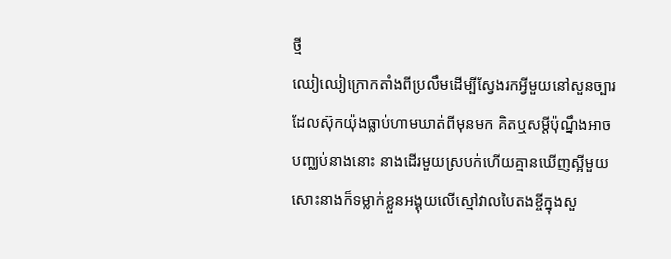ថ្មី
ឈៀឈៀក្រោកតាំងពីប្រលឹមដើម្បីស្វែងរកអ្វីមួយនៅសួនច្បារដែលស៊ុកយ៉ុងធ្លាប់ហាមឃាត់ពីមុនមក គិតឬសម្ដីប៉ុណ្នឹងអាចបញ្ឈប់នាងនោះ នាងដើរមួយស្របក់ហើយគ្មានឃើញស្អីមួយសោះនាងក៏ទម្លាក់ខ្លួនអង្គុយលើស្មៅវាលបៃតងខ្ចីក្នុងសួ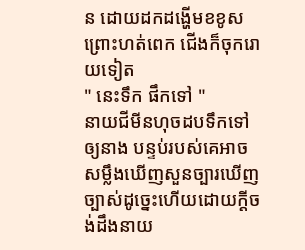ន ដោយដកដង្ហើមខខូសព្រោះហត់ពេក ជើងក៏ចុករោយទៀត
" នេះទឹក ផឹកទៅ "
នាយជីមីនហុចដបទឹកទៅឲ្យនាង បន្ទប់របស់គេអាចសម្លឹងឃើញសួនច្បារឃើញច្បាស់ដូច្នេះហើយដោយក្ដីចង់ដឹងនាយ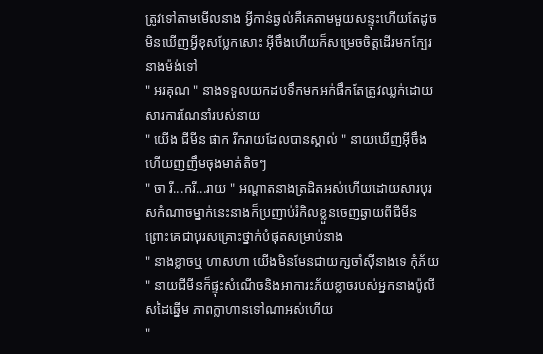ត្រូវទៅតាមមើលនាង អ្វីកាន់ឆ្ងល់គឺគេតាមមួយសន្ទុះហើយតែដូចមិនឃើញអ្វីខុសប្លែកសោះ អ៊ីចឹងហើយក៏សម្រេចចិត្ដដើរមកក្បែរនាងម៉ង់ទៅ
" អរគុណ " នាងទទួលយកដបទឹកមកអក់ផឹកតែត្រូវឈ្លក់ដោយសារការណែនាំរបស់នាយ
" យើង ជីមីន ផាក រីករាយដែលបានស្គាល់ " នាយឃើញអ៊ីចឹងហើយញញឹមចុងមាត់តិចៗ
" ចា រី...ករី...រាយ " អណ្ដាតនាងត្រដិតអស់ហើយដោយសារបុរសកំណាចម្នាក់នេះនាងក៏ប្រញាប់រំកិលខ្លួនចេញឆ្ងាយពីជីមីន ព្រោះគេជាបុរសគ្រោះថ្នាក់បំផុតសម្រាប់នាង
" នាងខ្លាចឬ ហាសហា យើងមិនមែនជាយក្សចាំស៊ីនាងទេ កុំភ័យ " នាយជីមីនក៏ផ្ទុះសំណើចនិងអាការះភ័យខ្លាចរបស់អ្នកនាងប៉ូលីសដៃឆ្នើម ភាពក្លាហានទៅណាអស់ហើយ
"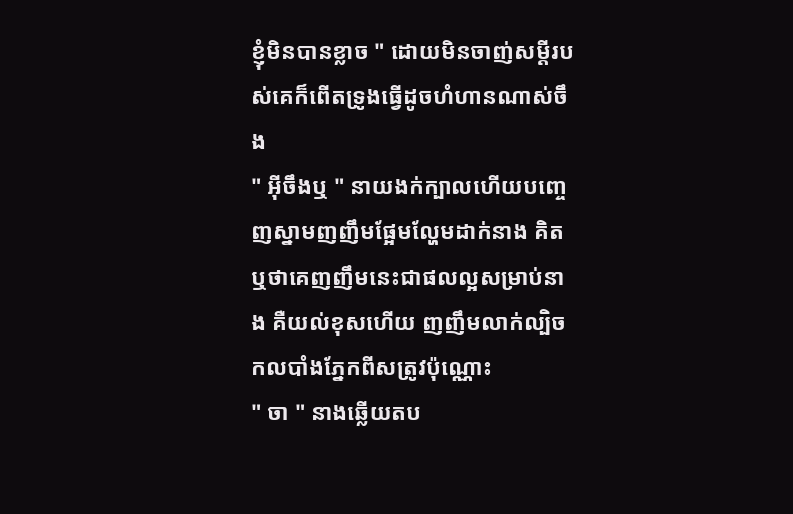ខ្ញុំមិនបានខ្លាច " ដោយមិនចាញ់សម្ដីរបស់គេក៏ពើតទ្រូងធ្វើដូចហំហានណាស់ចឹង
" អ៊ីចឹងឬ " នាយងក់ក្បាលហើយបញ្ចេញស្នាមញញឹមផ្អែមល្ហែមដាក់នាង គិតឬថាគេញញឹមនេះជាផលល្អសម្រាប់នាង គឺយល់ខុសហើយ ញញឹមលាក់ល្បិចកលបាំងភ្នែកពីសត្រូវប៉ុណ្ណោះ
" ចា " នាងឆ្លើយតប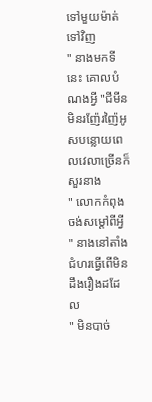ទៅមួយម៉ាត់ទៅវិញ
" នាងមកទីនេះ គោលបំណងអ្វី "ជីមីនមិនរញ៉ែរញ៉ៃអូសបន្លោយពេលវេលាច្រើនក៏សួរនាង
" លោកកំពុងចង់សម្ដៅពីអ្វី " នាងនៅតាំងជំហរធ្វើពើមិនដឹងរឿងដដែល
" មិនបាច់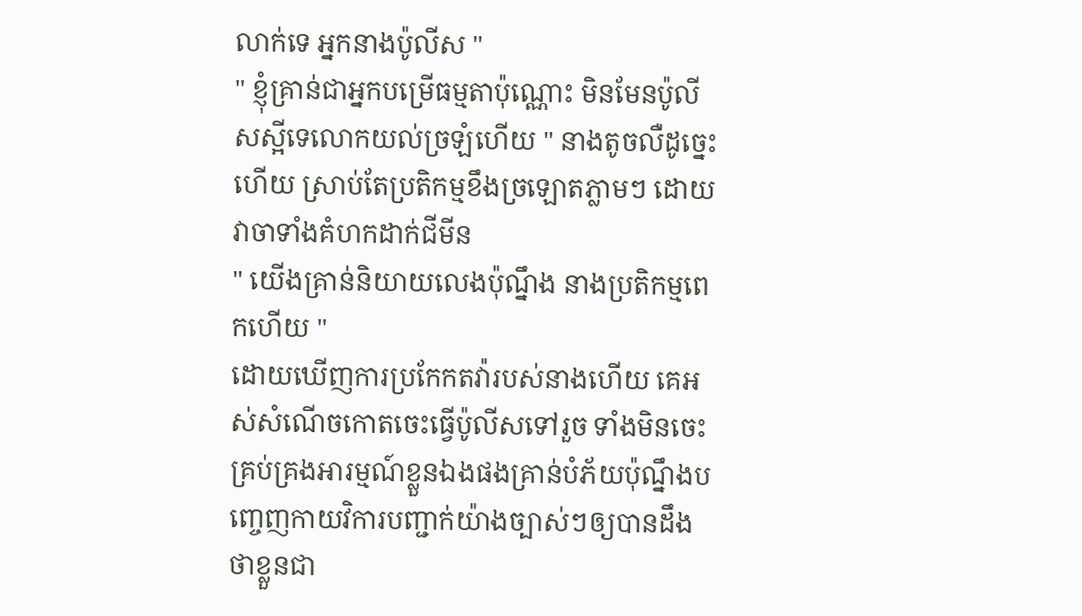លាក់ទេ អ្នកនាងប៉ូលីស "
" ខ្ញុំគ្រាន់ជាអ្នកបម្រើធម្មតាប៉ុណ្ណោះ មិនមែនប៉ូលីសស្អីទេលោកយល់ច្រឡំហើយ " នាងតូចលឺដូច្នេះហើយ ស្រាប់តែប្រតិកម្មខឹងច្រឡោតភ្លាមៗ ដោយវាចាទាំងគំហកដាក់ជីមីន
" យើងគ្រាន់និយាយលេងប៉ុណ្នឹង នាងប្រតិកម្មពេកហើយ "
ដោយឃើញការប្រកែកតវ៉ារបស់នាងហើយ គេអស់សំណើចកោតចេះធ្វើប៉ូលីសទៅរួច ទាំងមិនចេះគ្រប់គ្រងអារម្មណ៍ខ្លួនឯងផងគ្រាន់បំភ័យប៉ុណ្នឹងបញ្ចេញកាយវិការបញ្ជាក់យ៉ាងច្បាស់ៗឲ្យបានដឹងថាខ្លួនជា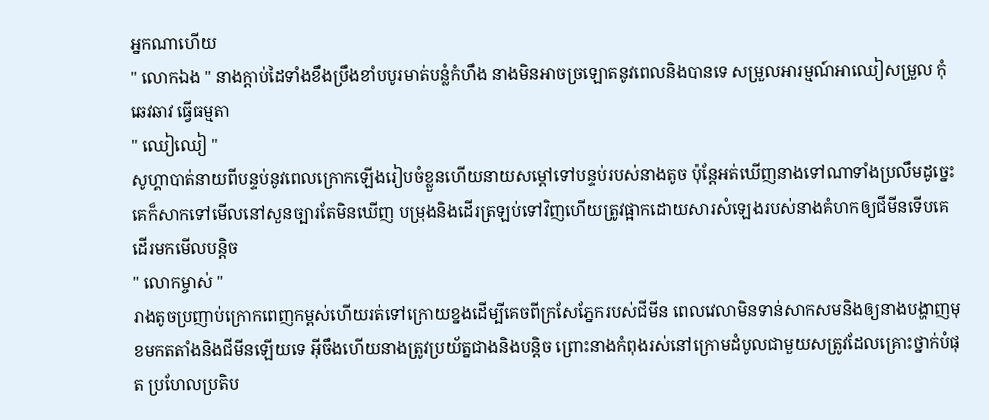អ្នកណាហើយ
" លោកឯង " នាងក្ដាប់ដៃទាំងខឹងប្រឹងខាំបបូរមាត់បន្លំកំហឹង នាងមិនអាចច្រឡោតនូវពេលនិងបានទេ សម្រួលអារម្មណ៍អាឈៀសម្រួល កុំឆេវឆាវ ធ្វើធម្មតា
" ឈៀឈៀ "
សូហ្គាបាត់នាយពីបន្ទប់នូវពេលក្រោកឡើងរៀបចំខ្លួនហើយនាយសម្ដៅទៅបន្ទប់របស់នាងតូច ប៉ុន្ដែអត់ឃើញនាងទៅណាទាំងប្រលឹមដូច្នេះ គេក៏សាកទៅមើលនៅសួនច្បារតែមិនឃើញ បម្រុងនិងដើរត្រឡប់ទៅវិញហើយត្រូវផ្អាកដោយសារសំឡេងរបស់នាងគំហកឲ្យជីមីនទើបគេដើរមកមើលបន្ដិច
" លោកម្ចាស់ "
រាងតូចប្រញាប់ក្រោកពេញកម្ពស់ហើយរត់ទៅក្រោយខ្នងដើម្បីគេចពីក្រសែភ្នែករបស់ជីមីន ពេលវេលាមិនទាន់សាកសមនិងឲ្យនាងបង្ហាញមុខមកតតាំងនិងជីមីនឡើយទេ អ៊ីចឹងហើយនាងត្រូវប្រយ័ត្នជាងនិងបន្ដិច ព្រោះនាងកំពុងរស់នៅក្រោមដំបូលជាមួយសត្រូវដែលគ្រោះថ្នាក់បំផុត ប្រហែលប្រតិប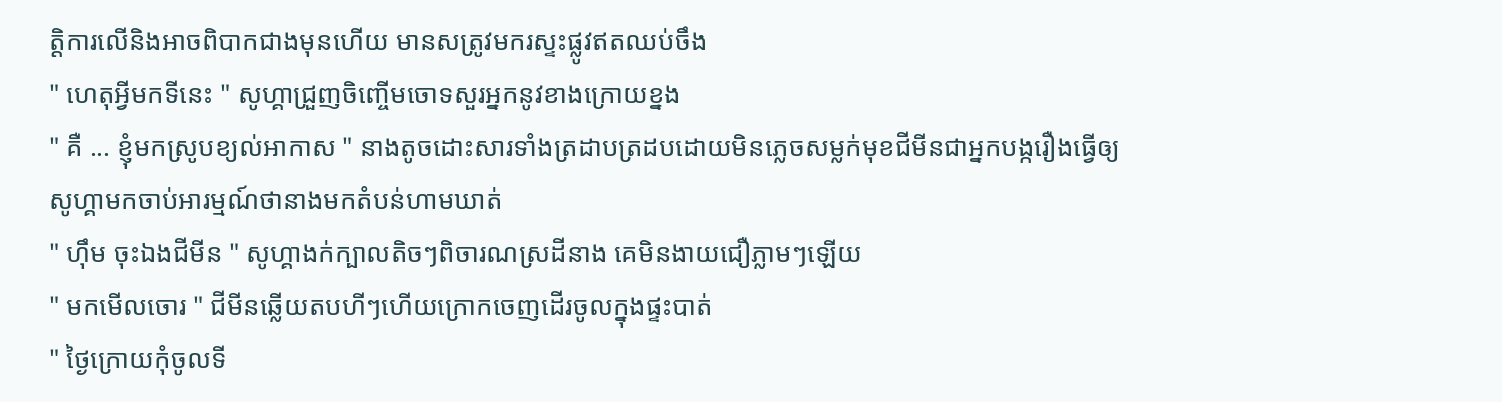ត្ដិការលើនិងអាចពិបាកជាងមុនហើយ មានសត្រូវមករស្ទះផ្លូវឥតឈប់ចឹង
" ហេតុអ្វីមកទីនេះ " សូហ្គាជ្រួញចិញ្ចើមចោទសួរអ្នកនូវខាងក្រោយខ្នង
" គឺ ... ខ្ញុំមកស្រូបខ្យល់អាកាស " នាងតូចដោះសារទាំងត្រដាបត្រដបដោយមិនភ្លេចសម្លក់មុខជីមីនជាអ្នកបង្ករឿងធ្វើឲ្យសូហ្គាមកចាប់អារម្មណ៍ថានាងមកតំបន់ហាមឃាត់
" ហ៊ឹម ចុះឯងជីមីន " សូហ្គាងក់ក្បាលតិចៗពិចារណស្រដីនាង គេមិនងាយជឿភ្លាមៗឡើយ
" មកមើលចោរ " ជីមីនឆ្លើយតបហីៗហើយក្រោកចេញដើរចូលក្នុងផ្ទះបាត់
" ថ្ងៃក្រោយកុំចូលទី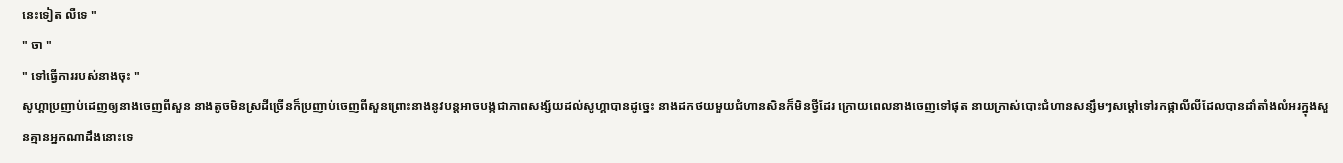នេះទៀត លឺទេ "
" ចា "
" ទៅធ្វើការរបស់នាងចុះ "
សូហ្គាប្រញាប់ដេញឲ្យនាងចេញពីសួន នាងតូចមិនស្រដីច្រើនក៏ប្រញាប់ចេញពីសួនព្រោះនាងនូវបន្ដអាចបង្កជាភាពសង្ស័យដល់សូហ្គាបានដូច្នេះ នាងដកថយមួយជំហានសិនក៏មិនថ្វីដែរ ក្រោយពេលនាងចេញទៅផុត នាយក្រាស់បោះជំហានសន្សឹមៗសម្ដៅទៅរកផ្កាលីលីដែលបានដាំតាំងលំអរក្នុងសួនគ្មានអ្នកណាដឹងនោះទេ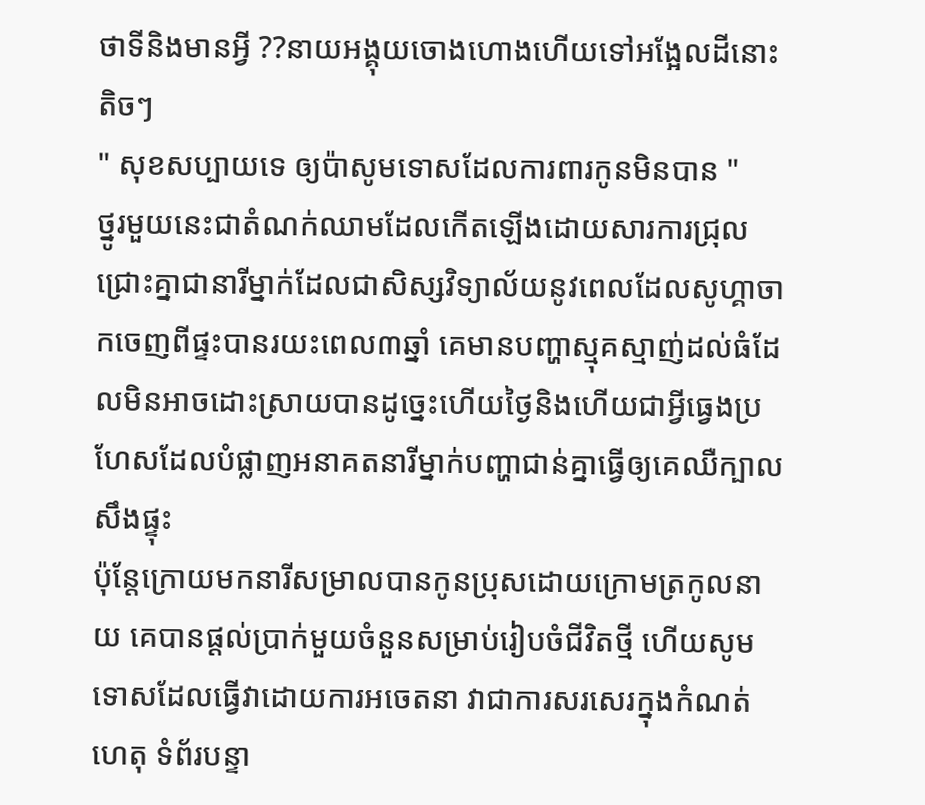ថាទីនិងមានអ្វី ??នាយអង្គុយចោងហោងហើយទៅអង្អែលដីនោះតិចៗ
" សុខសប្បាយទេ ឲ្យប៉ាសូមទោសដែលការពារកូនមិនបាន "
ថ្នូរមួយនេះជាតំណក់ឈាមដែលកើតឡើងដោយសារការជ្រុលជ្រោះគ្នាជានារីម្នាក់ដែលជាសិស្សវិទ្យាល័យនូវពេលដែលសូហ្គាចាកចេញពីផ្ទះបានរយះពេល៣ឆ្នាំ គេមានបញ្ហាស្មុគស្មាញ់ដល់ធំដែលមិនអាចដោះស្រាយបានដូច្នេះហើយថ្ងៃនិងហើយជាអ្វីធ្វេងប្រហែសដែលបំផ្លាញអនាគតនារីម្នាក់បញ្ហាជាន់គ្នាធ្វើឲ្យគេឈឺក្បាលសឹងផ្ទុះ
ប៉ុន្ដែក្រោយមកនារីសម្រាលបានកូនប្រុសដោយក្រោមត្រកូលនាយ គេបានផ្ដល់ប្រាក់មួយចំនួនសម្រាប់រៀបចំជីវិតថ្មី ហើយសូមទោសដែលធ្វើវាដោយការអចេតនា វាជាការសរសេរក្នុងកំណត់
ហេតុ ទំព័របន្ទា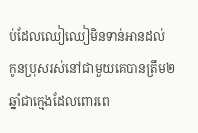ប់ដែលឈៀឈៀមិនទាន់អានដល់ កូនប្រុសរស់នៅជាមួយគេបានត្រឹម២ឆ្នាំជាក្មេងដែលពោរពេ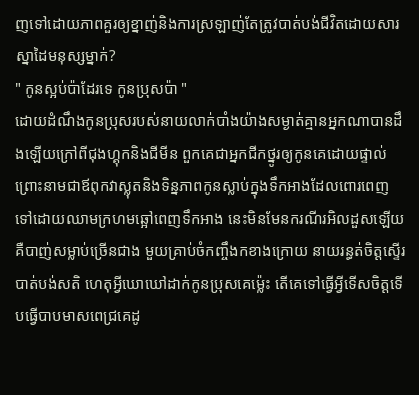ញទៅដោយភាពគួរឲ្យខ្នាញ់និងការស្រឡាញ់តែត្រូវបាត់បង់ជីវិតដោយសារស្នាដៃមនុស្សម្នាក់?
" កូនស្អប់ប៉ាដែរទេ កូនប្រុសប៉ា "
ដោយដំណឹងកូនប្រុសរបស់នាយលាក់បាំងយ៉ាងសម្ងាត់គ្មានអ្នកណាបានដឹងឡើយក្រៅពីជុងហ្គុកនិងជីមីន ពួកគេជាអ្នកជីកថ្នូរឲ្យកូនគេដោយផ្ទាល់ ព្រោះនាមជាឪពុកវាស្លុតនិងទិន្នភាពកូនស្លាប់ក្នុងទឹកអាងដែលពោរពេញទៅដោយឈាមក្រហមឆ្អៅពេញទឹកអាង នេះមិនមែនករណីរអិលដួសឡើយ គឺបាញ់សម្លាប់ច្រើនជាង មួយគ្រាប់ចំកញ្ចឹងកខាងក្រោយ នាយរន្ធត់ចិត្ដស្ទើរបាត់បង់សតិ ហេតុអ្វីឃោឃៅដាក់កូនប្រុសគេម្ល៉េះ តើគេទៅធ្វើអ្វីទើសចិត្ដទើបធ្វើបាបមាសពេជ្រគេដូ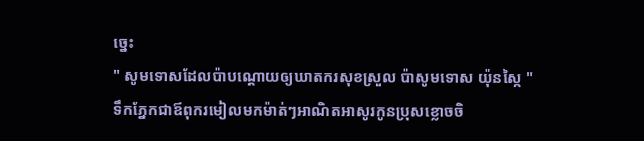ច្នេះ
" សូមទោសដែលប៉ាបណ្ដោយឲ្យឃាតករសុខស្រួល ប៉ាសូមទោស យ៉ុនស្កៃ "
ទឹកភ្នែកជាឪពុករមៀលមកម៉ាត់ៗអាណិតអាសូរកូនប្រុសខ្លោចចិ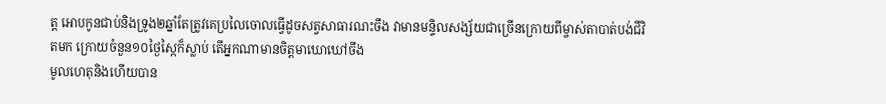ត្ដ អោបកូនជាប់និងទ្រូង២ឆ្នាំតែត្រូវគេប្រលៃចោលធ្វើដូចសត្វសាធារណះចឹង វាមានមន្ទិលសង្ស័យជាច្រើនក្រោយពីម្ចាស់តាបាត់បង់ជីវិតមក ក្រោយចំនួន១០ថ្ងៃស្កៃក៏ស្លាប់ តើអ្នកណាមានចិត្ដមាឃោឃៅចឹង
មូលហេតុនិងហើយបាន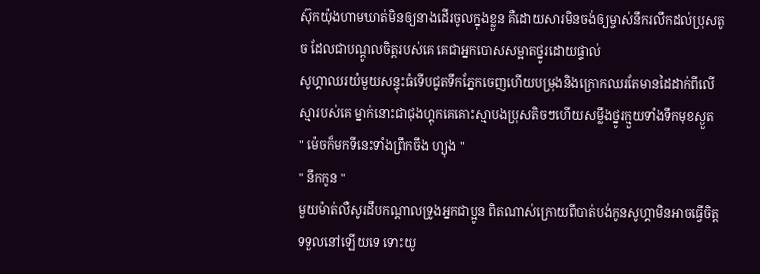ស៊ុកយ៉ុងហាមឃាត់មិនឲ្យនាងដើរចូលក្នុងខ្លួន គឺដោយសារមិនចង់ឲ្យម្ចាស់នឹករលឹកដល់ប្រុសតូច ដែលជាបណ្ដូលចិត្ដរបស់គេ គេជាអ្នកបោសសម្អាតថ្នូរដោយផ្ទាល់
សូហ្គាឈរយំមួយសន្ទុះធំទើបជូតទឹកភ្នែកចេញហើយបម្រុងនិងក្រោកឈរតែមានដៃដាក់ពីលើស្មារបស់គេ ម្នាក់នោះជាជុងហ្គុកគេគោះស្មាបងប្រុសតិចៗហើយសម្លឹងថ្នូរក្មួយទាំងទឹកមុខស្ងួត
" ម៉េចក៏មកទីនេះទាំងព្រឹកចឹង ហ្យុង "
" នឹកកូន "
មួយម៉ាត់លឺសូរដឹបកណ្ដាលទ្រូងអ្នកជាប្អូន ពិតណាស់ក្រោយពីបាត់បង់កូនសូហ្គាមិនអាចធ្វើចិត្ដទទួលនៅឡើយទេ ទោះយូ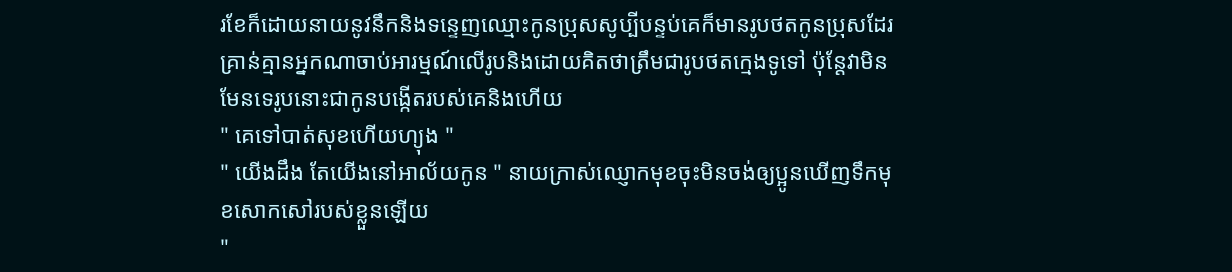រខែក៏ដោយនាយនូវនឹកនិងទន្ទេញឈ្មោះកូនប្រុសសូប្បីបន្ទប់គេក៏មានរូបថតកូនប្រុសដែរ គ្រាន់គ្មានអ្នកណាចាប់អារម្មណ៍លើរូបនិងដោយគិតថាត្រឹមជារូបថតក្មេងទូទៅ ប៉ុន្ដែវាមិនមែនទេរូបនោះជាកូនបង្កើតរបស់គេនិងហើយ
" គេទៅបាត់សុខហើយហ្យុង "
" យើងដឹង តែយើងនៅអាល័យកូន " នាយក្រាស់ឈ្ញោកមុខចុះមិនចង់ឲ្យប្អូនឃើញទឹកមុខសោកសៅរបស់ខ្លួនឡើយ
"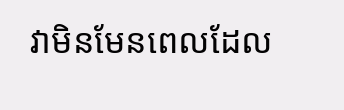វាមិនមែនពេលដែល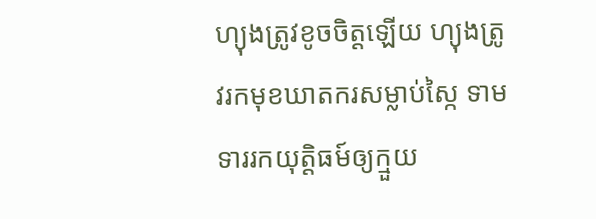ហ្យុងត្រូវខូចចិត្ដឡើយ ហ្យុងត្រូវរកមុខឃាតករសម្លាប់ស្កៃ ទាមទាររកយុត្ដិធម៍ឲ្យក្មួយ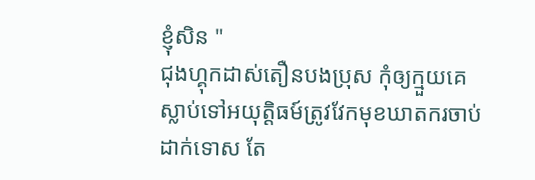ខ្ញុំសិន "
ជុងហ្គុកដាស់តឿនបងប្រុស កុំឲ្យក្មួយគេស្លាប់ទៅអយុត្ដិធម៍ត្រូវវែកមុខឃាតករចាប់ដាក់ទោស តែ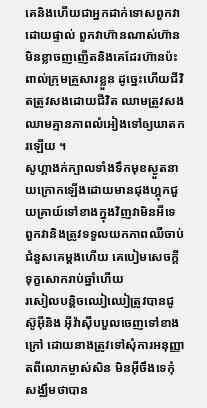គេនិងហើយជាអ្នកដាក់ទោសពួកវាដោយផ្ទាល់ ពួកវាហ៊ានណាស់ហ៊ានមិនខ្លាចញញើតនិងគេដែរហ៊ានប៉ះពាល់ក្រុមគ្រួសារខ្លួន ដូច្នេះហើយជីវិតត្រូវសងដោយជីវិត ឈាមត្រូវសងឈាមគ្មានភាពលំអៀងទៅឲ្យឃាតករឡើយ ។
សូហ្គាងក់ក្បាលទាំងទឹកមុខស្ងួតនាយក្រោកឡើងដោយមានជុងហ្គុកជួយគ្រាយ៍ទៅខាងក្នុងវិញវាមិនអីទេ ពួកវានិងត្រូវទទួលយកភាពឈឺចាប់ជំនួសគេម្ដងហើយ គេបៀមសេចក្ដីទុក្ខសោករាប់ឆ្នាំហើយ
រសៀលបន្ដិចឈៀឈៀត្រូវបានជូស៊ូអ៊ីនិង អ៊ីវ៉ាស៊ីបបួលចេញទៅខាងក្រៅ ដោយនាងត្រូវទៅសុំការអនុញ្ញាតពីលោកម្ចាស់សិន មិនអ៊ីចឹងទេកុំសង្ឈឹមថាបាន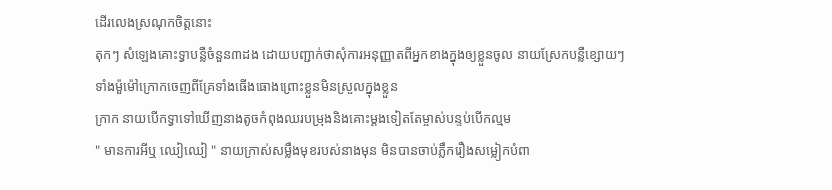ដើរលេងស្រណុកចិត្ដនោះ
តុកៗ សំឡេងគោះទ្វាបន្លឺចំនួន៣ដង ដោយបញ្ជាក់ថាសុំការអនុញ្ញាតពីអ្នកខាងក្នុងឲ្យខ្លួនចូល នាយស្រែកបន្លឺខ្សោយៗទាំងម៉ួម៉ៅក្រោកចេញពីគ្រែទាំងធើងធោងព្រោះខ្លួនមិនស្រួលក្នុងខ្លួន
ក្រាក នាយបើកទ្វាទៅឃើញនាងតូចកំពុងឈរបម្រុងនិងគោះម្ដងទៀតតែម្ចាស់បន្ទប់បើកល្មម
" មានការអីឬ ឈៀឈៀ " នាយក្រាស់សម្លឹងមុខរបស់នាងមុន មិនបានចាប់ភ្លឹករឿងសម្លៀកបំពា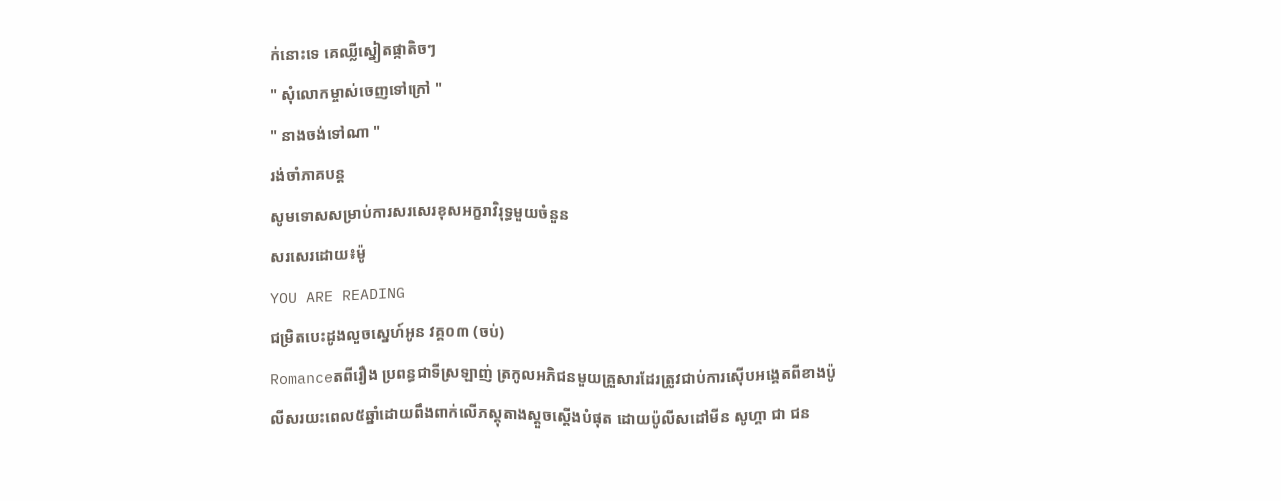ក់នោះទេ គេឈ្លីស្នៀតផ្កាតិចៗ
" សុំលោកម្ចាស់ចេញទៅក្រៅ "
" នាងចង់ទៅណា "
រង់ចាំភាគបន្ដ
សូមទោសសម្រាប់ការសរសេរខុសអក្ខរាវិរុទ្ធមួយចំនួន
សរសេរដោយ៖ម៉ូ
YOU ARE READING
ជម្រិតបេះដូងលួចស្នេហ៍អូន វគ្គ០៣ (ចប់)
Romanceតពីរឿង ប្រពន្ធជាទីស្រឡាញ់ ត្រកូលអភិជនមួយគ្រួសារដែរត្រូវជាប់ការស៊េីបអង្គេតពីខាងប៉ូលីសរយះពេល៥ឆ្នាំដោយពឹងពាក់លេីភស្តុតាងស្ដួចស្ដើងបំផុត ដោយប៉ូលីសដៅមីន សូហ្គា ជា ជន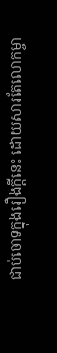ជាប់ចោទក្នុងរឿងក្ដីនេះ ដោយសារតែលោកម្ចា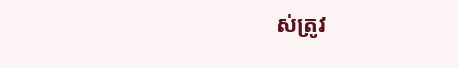ស់ត្រូវ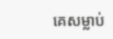គេសម្លាប់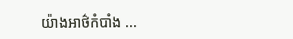យ៉ាងអាថ៌កំបាំង ...